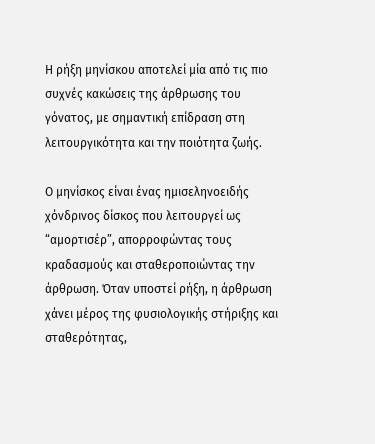Η ρήξη μηνίσκου αποτελεί μία από τις πιο συχνές κακώσεις της άρθρωσης του γόνατος, με σημαντική επίδραση στη λειτουργικότητα και την ποιότητα ζωής.

Ο μηνίσκος είναι ένας ημισεληνοειδής χόνδρινος δίσκος που λειτουργεί ως “αμορτισέρ”, απορροφώντας τους κραδασμούς και σταθεροποιώντας την άρθρωση. Όταν υποστεί ρήξη, η άρθρωση χάνει μέρος της φυσιολογικής στήριξης και σταθερότητας,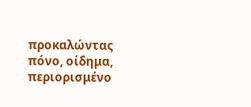προκαλώντας πόνο, οίδημα, περιορισμένο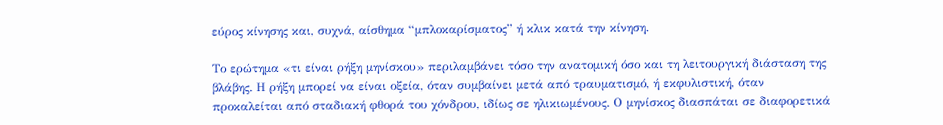εύρος κίνησης και, συχνά, αίσθημα “μπλοκαρίσματος” ή κλικ κατά την κίνηση.

Το ερώτημα «τι είναι ρήξη μηνίσκου» περιλαμβάνει τόσο την ανατομική όσο και τη λειτουργική διάσταση της βλάβης. Η ρήξη μπορεί να είναι οξεία, όταν συμβαίνει μετά από τραυματισμό, ή εκφυλιστική, όταν προκαλείται από σταδιακή φθορά του χόνδρου, ιδίως σε ηλικιωμένους. Ο μηνίσκος διασπάται σε διαφορετικά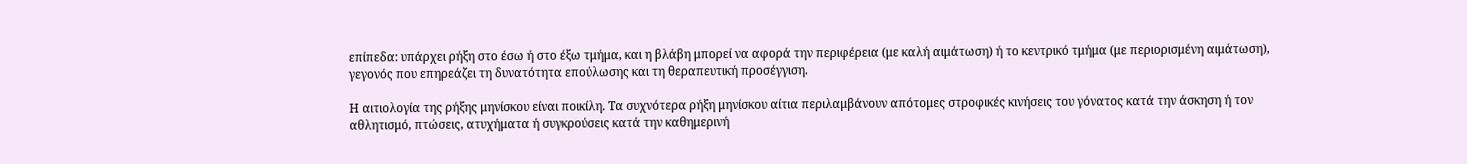επίπεδα: υπάρχει ρήξη στο έσω ή στο έξω τμήμα, και η βλάβη μπορεί να αφορά την περιφέρεια (με καλή αιμάτωση) ή το κεντρικό τμήμα (με περιορισμένη αιμάτωση), γεγονός που επηρεάζει τη δυνατότητα επούλωσης και τη θεραπευτική προσέγγιση.

Η αιτιολογία της ρήξης μηνίσκου είναι ποικίλη. Τα συχνότερα ρήξη μηνίσκου αίτια περιλαμβάνουν απότομες στροφικές κινήσεις του γόνατος κατά την άσκηση ή τον αθλητισμό, πτώσεις, ατυχήματα ή συγκρούσεις κατά την καθημερινή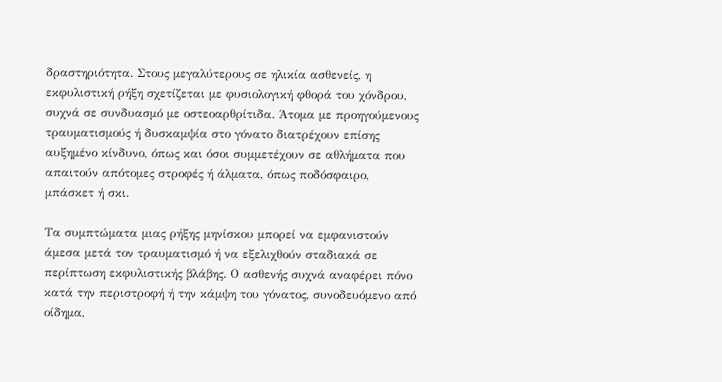δραστηριότητα. Στους μεγαλύτερους σε ηλικία ασθενείς, η εκφυλιστική ρήξη σχετίζεται με φυσιολογική φθορά του χόνδρου, συχνά σε συνδυασμό με οστεοαρθρίτιδα. Άτομα με προηγούμενους τραυματισμούς ή δυσκαμψία στο γόνατο διατρέχουν επίσης αυξημένο κίνδυνο, όπως και όσοι συμμετέχουν σε αθλήματα που απαιτούν απότομες στροφές ή άλματα, όπως ποδόσφαιρο, μπάσκετ ή σκι.

Τα συμπτώματα μιας ρήξης μηνίσκου μπορεί να εμφανιστούν άμεσα μετά τον τραυματισμό ή να εξελιχθούν σταδιακά σε περίπτωση εκφυλιστικής βλάβης. Ο ασθενής συχνά αναφέρει πόνο κατά την περιστροφή ή την κάμψη του γόνατος, συνοδευόμενο από οίδημα,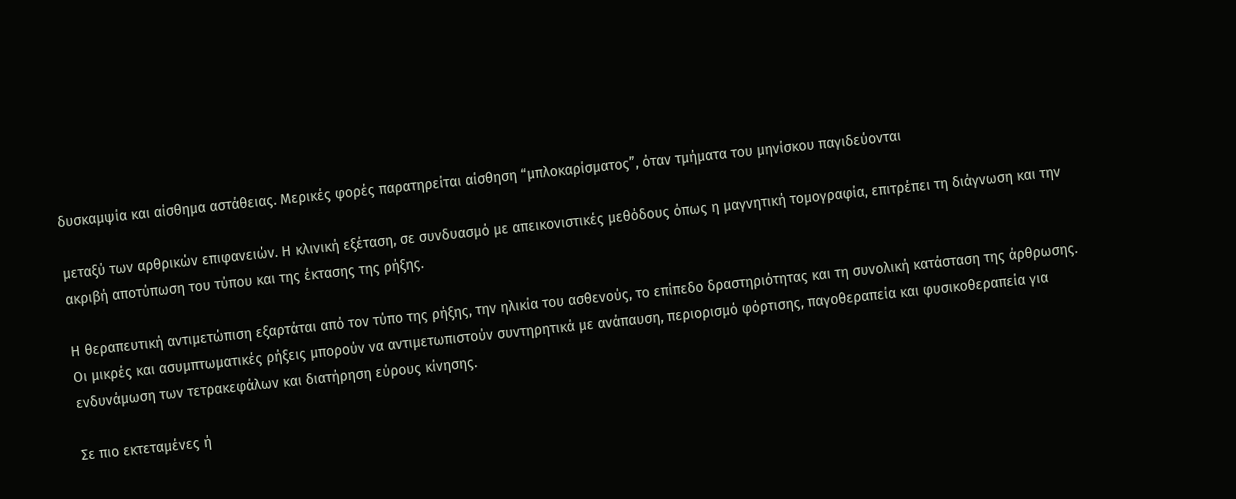δυσκαμψία και αίσθημα αστάθειας. Μερικές φορές παρατηρείται αίσθηση “μπλοκαρίσματος”, όταν τμήματα του μηνίσκου παγιδεύονται

μεταξύ των αρθρικών επιφανειών. Η κλινική εξέταση, σε συνδυασμό με απεικονιστικές μεθόδους όπως η μαγνητική τομογραφία, επιτρέπει τη διάγνωση και την ακριβή αποτύπωση του τύπου και της έκτασης της ρήξης.

Η θεραπευτική αντιμετώπιση εξαρτάται από τον τύπο της ρήξης, την ηλικία του ασθενούς, το επίπεδο δραστηριότητας και τη συνολική κατάσταση της άρθρωσης. Οι μικρές και ασυμπτωματικές ρήξεις μπορούν να αντιμετωπιστούν συντηρητικά με ανάπαυση, περιορισμό φόρτισης, παγοθεραπεία και φυσικοθεραπεία για ενδυνάμωση των τετρακεφάλων και διατήρηση εύρους κίνησης.

Σε πιο εκτεταμένες ή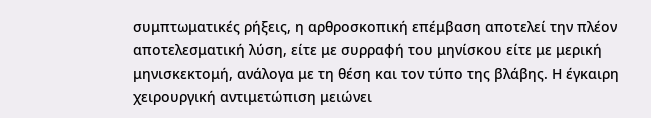συμπτωματικές ρήξεις, η αρθροσκοπική επέμβαση αποτελεί την πλέον αποτελεσματική λύση, είτε με συρραφή του μηνίσκου είτε με μερική μηνισκεκτομή, ανάλογα με τη θέση και τον τύπο της βλάβης. Η έγκαιρη χειρουργική αντιμετώπιση μειώνει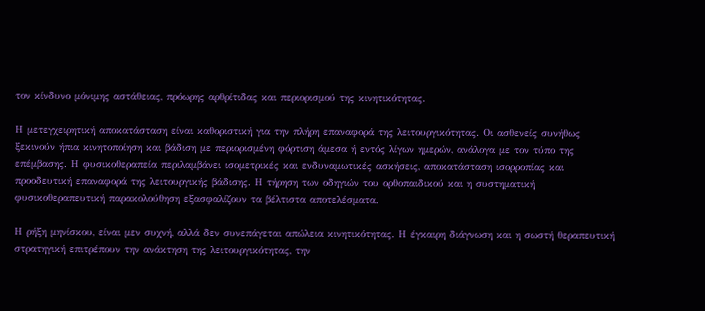τον κίνδυνο μόνιμης αστάθειας, πρόωρης αρθρίτιδας και περιορισμού της κινητικότητας.

Η μετεγχειρητική αποκατάσταση είναι καθοριστική για την πλήρη επαναφορά της λειτουργικότητας. Οι ασθενείς συνήθως ξεκινούν ήπια κινητοποίηση και βάδιση με περιορισμένη φόρτιση άμεσα ή εντός λίγων ημερών, ανάλογα με τον τύπο της επέμβασης. Η φυσικοθεραπεία περιλαμβάνει ισομετρικές και ενδυναμωτικές ασκήσεις, αποκατάσταση ισορροπίας και προοδευτική επαναφορά της λειτουργικής βάδισης. Η τήρηση των οδηγιών του ορθοπαιδικού και η συστηματική φυσικοθεραπευτική παρακολούθηση εξασφαλίζουν τα βέλτιστα αποτελέσματα.

Η ρήξη μηνίσκου, είναι μεν συχνή, αλλά δεν συνεπάγεται απώλεια κινητικότητας. Η έγκαιρη διάγνωση και η σωστή θεραπευτική στρατηγική επιτρέπουν την ανάκτηση της λειτουργικότητας, την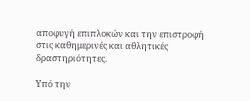αποφυγή επιπλοκών και την επιστροφή στις καθημερινές και αθλητικές δραστηριότητες.

Υπό την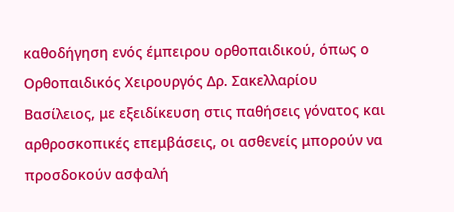καθοδήγηση ενός έμπειρου ορθοπαιδικού, όπως ο Ορθοπαιδικός Χειρουργός Δρ. Σακελλαρίου Βασίλειος, με εξειδίκευση στις παθήσεις γόνατος και αρθροσκοπικές επεμβάσεις, οι ασθενείς μπορούν να προσδοκούν ασφαλή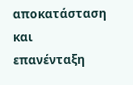αποκατάσταση και επανένταξη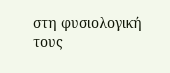στη φυσιολογική τους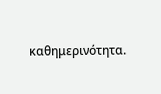καθημερινότητα.